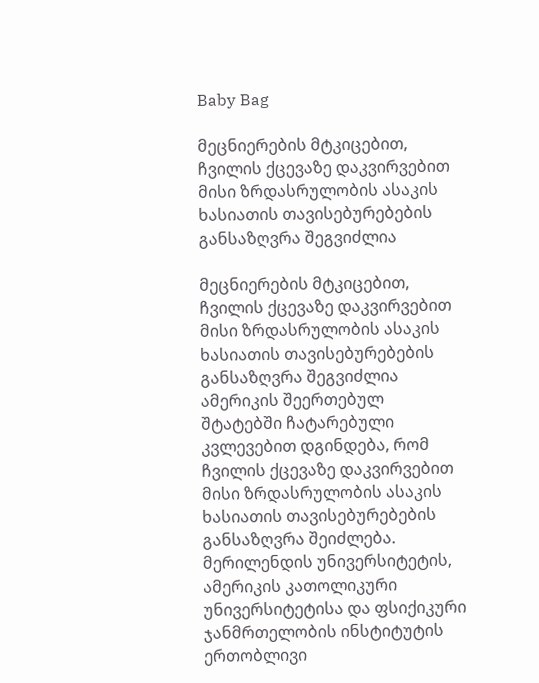Baby Bag

მეცნიერების მტკიცებით, ჩვილის ქცევაზე დაკვირვებით მისი ზრდასრულობის ასაკის ხასიათის თავისებურებების განსაზღვრა შეგვიძლია

მეცნიერების მტკიცებით, ჩვილის ქცევაზე დაკვირვებით მისი ზრდასრულობის ასაკის ხასიათის თავისებურებების განსაზღვრა შეგვიძლია
ამერიკის შეერთებულ შტატებში ჩატარებული კვლევებით დგინდება, რომ ჩვილის ქცევაზე დაკვირვებით მისი ზრდასრულობის ასაკის ხასიათის თავისებურებების განსაზღვრა შეიძლება. მერილენდის უნივერსიტეტის, ამერიკის კათოლიკური უნივერსიტეტისა და ფსიქიკური ჯანმრთელობის ინსტიტუტის ერთობლივი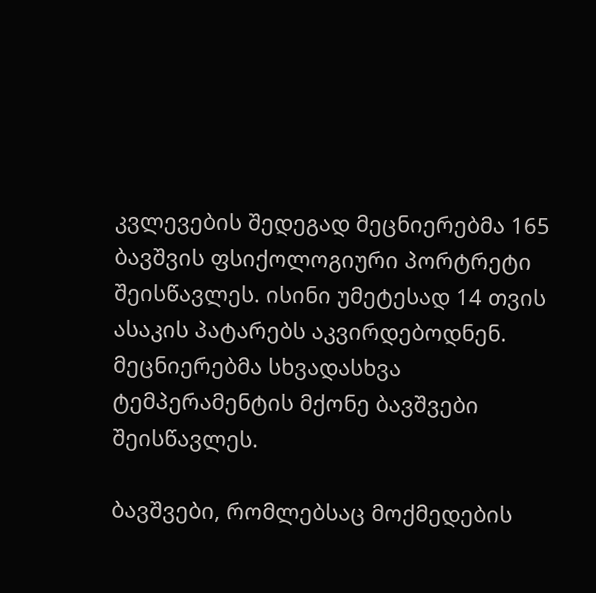კვლევების შედეგად მეცნიერებმა 165 ბავშვის ფსიქოლოგიური პორტრეტი შეისწავლეს. ისინი უმეტესად 14 თვის ასაკის პატარებს აკვირდებოდნენ. მეცნიერებმა სხვადასხვა ტემპერამენტის მქონე ბავშვები შეისწავლეს.

ბავშვები, რომლებსაც მოქმედების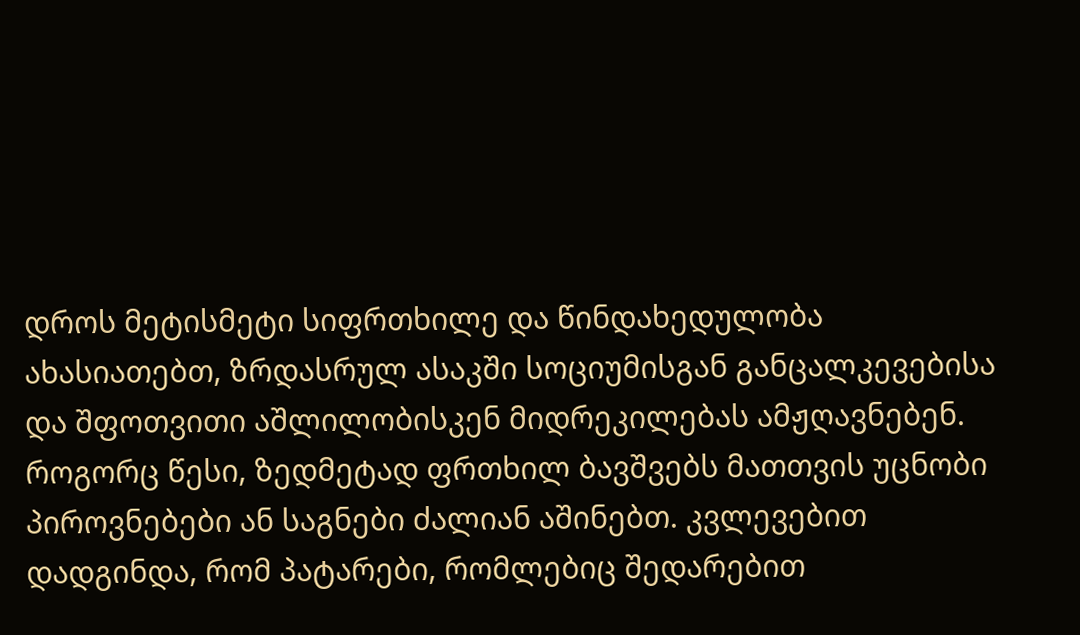დროს მეტისმეტი სიფრთხილე და წინდახედულობა ახასიათებთ, ზრდასრულ ასაკში სოციუმისგან განცალკევებისა და შფოთვითი აშლილობისკენ მიდრეკილებას ამჟღავნებენ. როგორც წესი, ზედმეტად ფრთხილ ბავშვებს მათთვის უცნობი პიროვნებები ან საგნები ძალიან აშინებთ. კვლევებით დადგინდა, რომ პატარები, რომლებიც შედარებით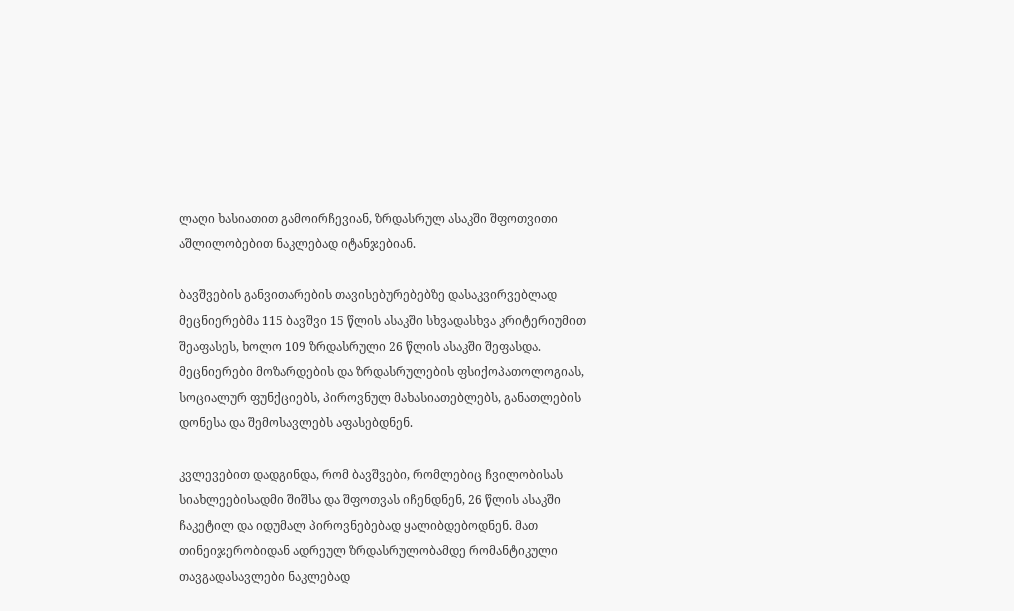ლაღი ხასიათით გამოირჩევიან, ზრდასრულ ასაკში შფოთვითი აშლილობებით ნაკლებად იტანჯებიან.

ბავშვების განვითარების თავისებურებებზე დასაკვირვებლად მეცნიერებმა 115 ბავშვი 15 წლის ასაკში სხვადასხვა კრიტერიუმით შეაფასეს, ხოლო 109 ზრდასრული 26 წლის ასაკში შეფასდა. მეცნიერები მოზარდების და ზრდასრულების ფსიქოპათოლოგიას, სოციალურ ფუნქციებს, პიროვნულ მახასიათებლებს, განათლების დონესა და შემოსავლებს აფასებდნენ.

კვლევებით დადგინდა, რომ ბავშვები, რომლებიც ჩვილობისას სიახლეებისადმი შიშსა და შფოთვას იჩენდნენ, 26 წლის ასაკში ჩაკეტილ და იდუმალ პიროვნებებად ყალიბდებოდნენ. მათ თინეიჯერობიდან ადრეულ ზრდასრულობამდე რომანტიკული თავგადასავლები ნაკლებად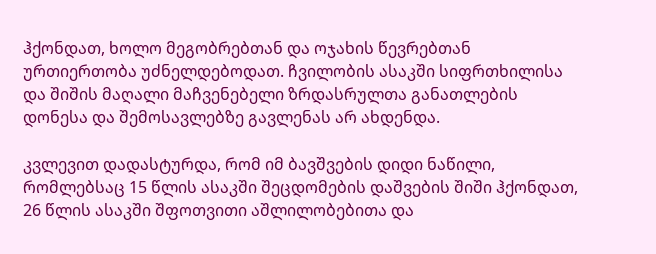ჰქონდათ, ხოლო მეგობრებთან და ოჯახის წევრებთან ურთიერთობა უძნელდებოდათ. ჩვილობის ასაკში სიფრთხილისა და შიშის მაღალი მაჩვენებელი ზრდასრულთა განათლების დონესა და შემოსავლებზე გავლენას არ ახდენდა.

კვლევით დადასტურდა, რომ იმ ბავშვების დიდი ნაწილი, რომლებსაც 15 წლის ასაკში შეცდომების დაშვების შიში ჰქონდათ, 26 წლის ასაკში შფოთვითი აშლილობებითა და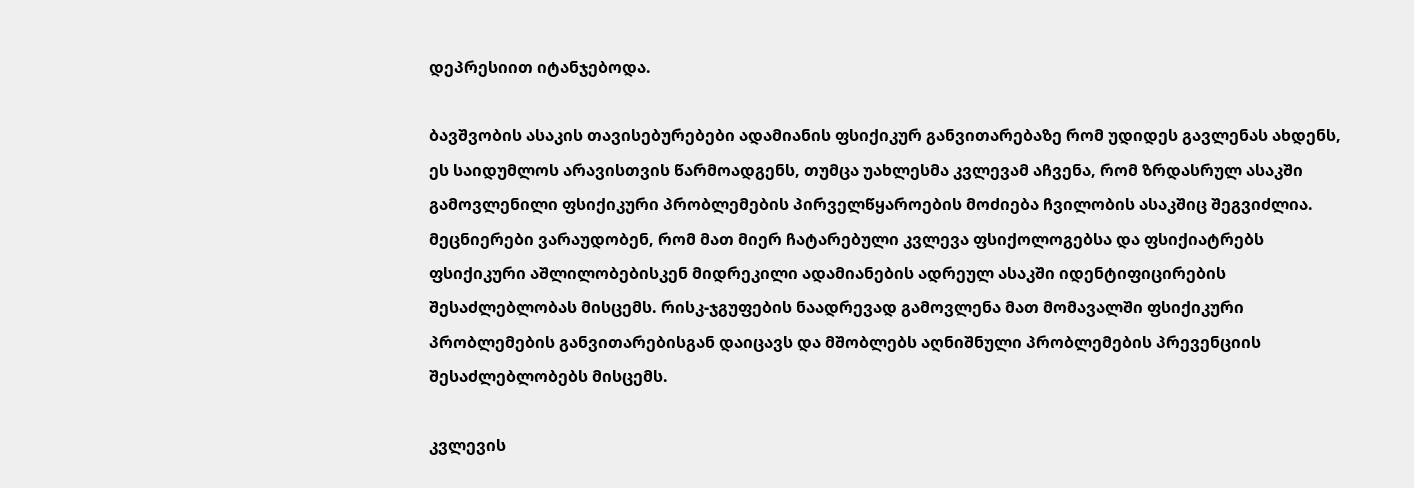დეპრესიით იტანჯებოდა.

ბავშვობის ასაკის თავისებურებები ადამიანის ფსიქიკურ განვითარებაზე რომ უდიდეს გავლენას ახდენს, ეს საიდუმლოს არავისთვის წარმოადგენს, თუმცა უახლესმა კვლევამ აჩვენა, რომ ზრდასრულ ასაკში გამოვლენილი ფსიქიკური პრობლემების პირველწყაროების მოძიება ჩვილობის ასაკშიც შეგვიძლია. მეცნიერები ვარაუდობენ, რომ მათ მიერ ჩატარებული კვლევა ფსიქოლოგებსა და ფსიქიატრებს ფსიქიკური აშლილობებისკენ მიდრეკილი ადამიანების ადრეულ ასაკში იდენტიფიცირების შესაძლებლობას მისცემს. რისკ-ჯგუფების ნაადრევად გამოვლენა მათ მომავალში ფსიქიკური პრობლემების განვითარებისგან დაიცავს და მშობლებს აღნიშნული პრობლემების პრევენციის შესაძლებლობებს მისცემს.

კვლევის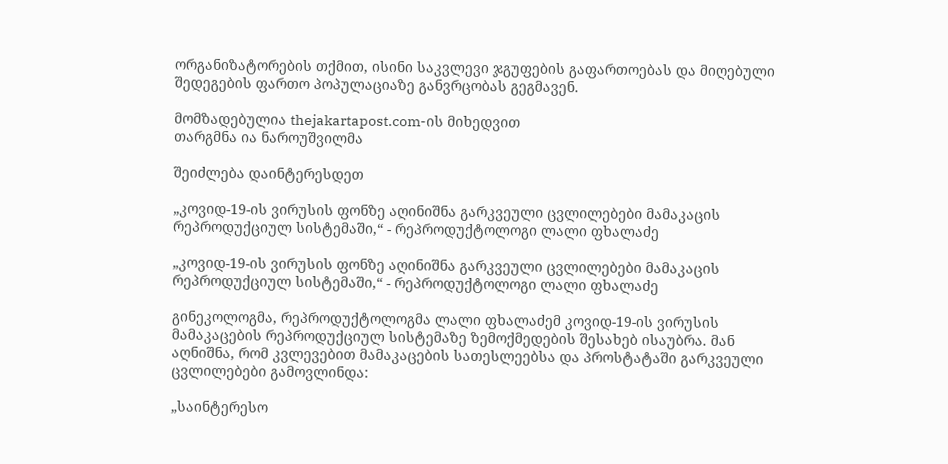ორგანიზატორების თქმით, ისინი საკვლევი ჯგუფების გაფართოებას და მიღებული შედეგების ფართო პოპულაციაზე განვრცობას გეგმავენ.

მომზადებულია thejakartapost.com-ის მიხედვით
თარგმნა ია ნაროუშვილმა

შეიძლება დაინტერესდეთ

„კოვიდ-19-ის ვირუსის ფონზე აღინიშნა გარკვეული ცვლილებები მამაკაცის რეპროდუქციულ სისტემაში,“ - რეპროდუქტოლოგი ლალი ფხალაძე

„კოვიდ-19-ის ვირუსის ფონზე აღინიშნა გარკვეული ცვლილებები მამაკაცის რეპროდუქციულ სისტემაში,“ - რეპროდუქტოლოგი ლალი ფხალაძე

გინეკოლოგმა, რეპროდუქტოლოგმა ლალი ფხალაძემ კოვიდ-19-ის ვირუსის მამაკაცების რეპროდუქციულ სისტემაზე ზემოქმედების შესახებ ისაუბრა. მან აღნიშნა, რომ კვლევებით მამაკაცების სათესლეებსა და პროსტატაში გარკვეული ცვლილებები გამოვლინდა:

„საინტერესო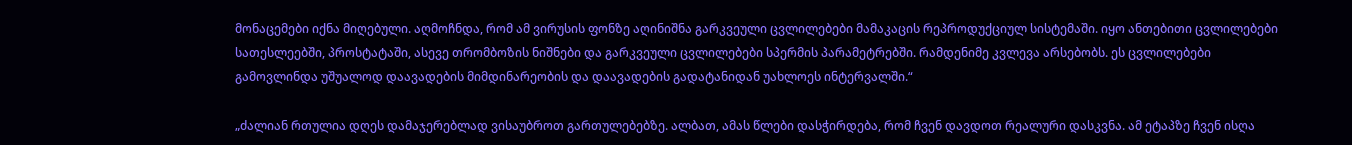მონაცემები იქნა მიღებული. აღმოჩნდა, რომ ამ ვირუსის ფონზე აღინიშნა გარკვეული ცვლილებები მამაკაცის რეპროდუქციულ სისტემაში. იყო ანთებითი ცვლილებები სათესლეებში, პროსტატაში, ასევე თრომბოზის ნიშნები და გარკვეული ცვლილებები სპერმის პარამეტრებში. რამდენიმე კვლევა არსებობს. ეს ცვლილებები გამოვლინდა უშუალოდ დაავადების მიმდინარეობის და დაავადების გადატანიდან უახლოეს ინტერვალში.“

„ძალიან რთულია დღეს დამაჯერებლად ვისაუბროთ გართულებებზე. ალბათ, ამას წლები დასჭირდება, რომ ჩვენ დავდოთ რეალური დასკვნა. ამ ეტაპზე ჩვენ ისღა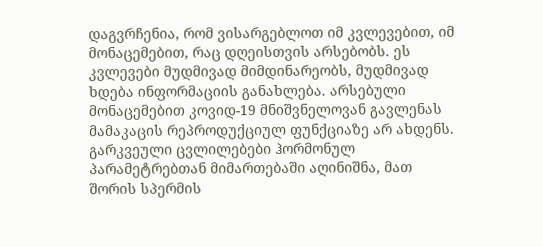დაგვრჩენია, რომ ვისარგებლოთ იმ კვლევებით, იმ მონაცემებით, რაც დღეისთვის არსებობს. ეს კვლევები მუდმივად მიმდინარეობს, მუდმივად ხდება ინფორმაციის განახლება. არსებული მონაცემებით კოვიდ-19 მნიშვნელოვან გავლენას მამაკაცის რეპროდუქციულ ფუნქციაზე არ ახდენს. გარკვეული ცვლილებები ჰორმონულ პარამეტრებთან მიმართებაში აღინიშნა, მათ შორის სპერმის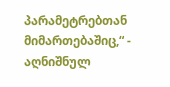პარამეტრებთან მიმართებაშიც,“ - აღნიშნულ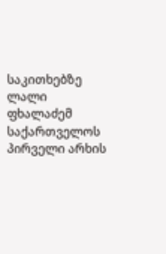საკითხებზე ლალი ფხალაძემ საქართველოს პირველი არხის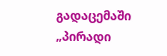გადაცემაში „პირადი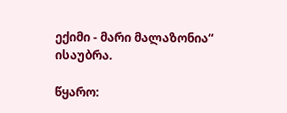ექიმი - მარი მალაზონია“ ისაუბრა.

წყარო: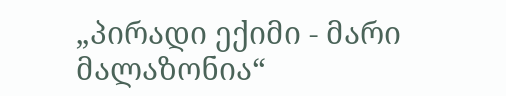„პირადი ექიმი - მარი მალაზონია“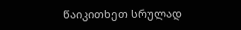წაიკითხეთ სრულად